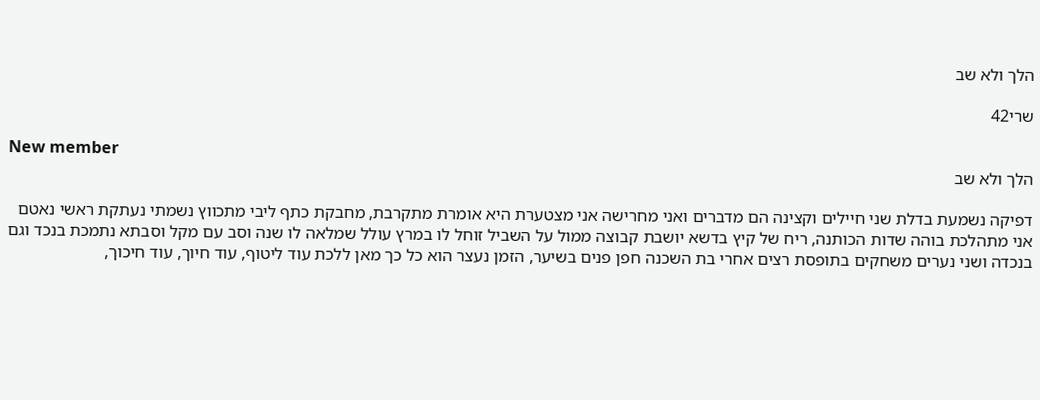הלך ולא שב

שרי42

New member
הלך ולא שב

דפיקה נשמעת בדלת שני חיילים וקצינה הם מדברים ואני מחרישה אני מצטערת היא אומרת מתקרבת, מחבקת כתף ליבי מתכווץ נשמתי נעתקת ראשי נאטם אני מתהלכת בוהה שדות הכותנה, ריח של קיץ בדשא יושבת קבוצה ממול על השביל זוחל לו במרץ עולל שמלאה לו שנה וסב עם מקל וסבתא נתמכת בנכד וגם בנכדה ושני נערים משחקים בתופסת רצים אחרי בת השכנה חפן פנים בשיער, הזמן נעצר הוא כל כך מאן ללכת עוד ליטוף, עוד חיוך, עוד חיכוך,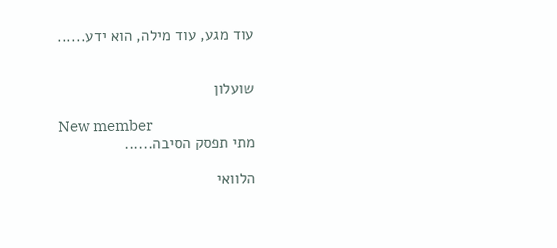עוד מגע, עוד מילה, הוא ידע......


שועלון

New member
מתי תפסק הסיבה......

הלוואי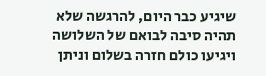שיגיע כבר היום, להרגשה שלא תהיה סיבה לבואם של השלושה ויגיעו כולם חזרה בשלום וניתן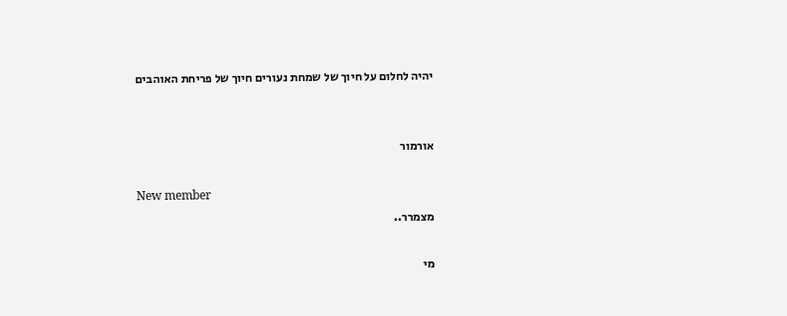יהיה לחלום על חיוך של שמחת נעורים חיוך של פריחת האוהבים


אורמור

New member
מצמרר..

מי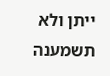ייתן ולא תשמענה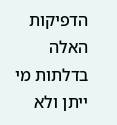הדפיקות האלה בדלתות מי ייתן ולא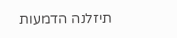תיזלנה הדמעות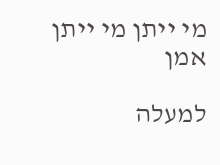מי ייתן מי ייתן אמן

למעלה